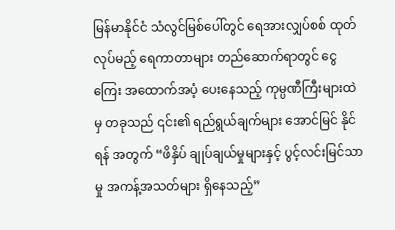မြန်မာနိုင်ငံ သံလွင်မြစ်ပေါ်တွင် ရေအားလျှပ်စစ် ထုတ်လုပ်မည့် ရေကာတာများ တည်ဆောက်ရာတွင် ငွေ ကြေး အထောက်အပံ့ ပေးနေသည့် ကုမ္ပဏီကြီးများထဲမှ တခုသည် ၎င်း၏ ရည်ရွယ်ချက်များ အောင်မြင် နိုင်ရန် အတွက် “ဖိနှိပ် ချုပ်ချယ်မှုများနှင့် ပွင့်လင်းမြင်သာမှု အကန့်အသတ်များ ရှိနေသည့်”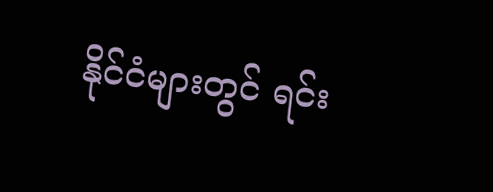နိုင်ငံများတွင် ရင်း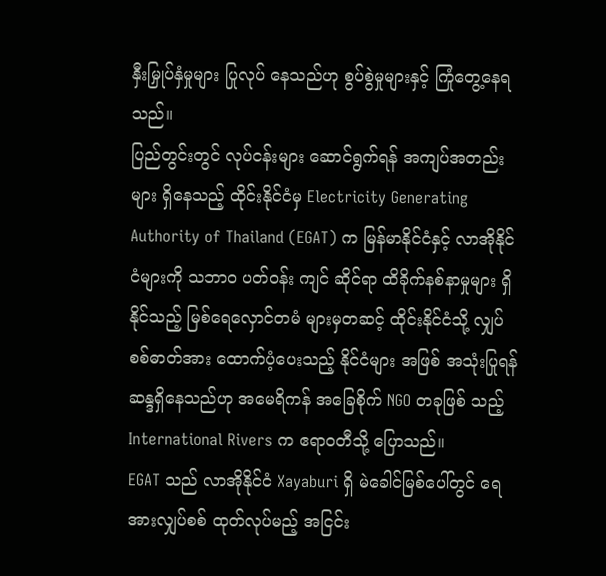နှီးမြှုပ်နှံမှုများ ပြုလုပ် နေသည်ဟု စွပ်စွဲမှုများနှင့် ကြုံတွေ့နေရသည်။
ပြည်တွင်းတွင် လုပ်ငန်းများ ဆောင်ရွက်ရန် အကျပ်အတည်းများ ရှိနေသည့် ထိုင်းနိုင်ငံမှ Electricity Generating Authority of Thailand (EGAT) က မြန်မာနိုင်ငံနှင့် လာအိုနိုင်ငံများကို သဘာဝ ပတ်ဝန်း ကျင် ဆိုင်ရာ ထိခိုက်နစ်နာမှုများ ရှိနိုင်သည့် မြစ်ရေလှောင်တမံ များမှတဆင့် ထိုင်းနိုင်ငံသို့ လျှပ်စစ်ဓာတ်အား ထောက်ပံ့ပေးသည့် နိုင်ငံများ အဖြစ် အသုံးပြုရန် ဆန္ဒရှိနေသည်ဟု အမေရိကန် အခြေစိုက် NGO တခုဖြစ် သည့် International Rivers က ဧရာဝတီသို့ ပြောသည်။
EGAT သည် လာအိုနိုင်ငံ Xayaburi ရှိ မဲခေါင်မြစ်ပေါ်တွင် ရေအားလျှပ်စစ် ထုတ်လုပ်မည့် အငြင်း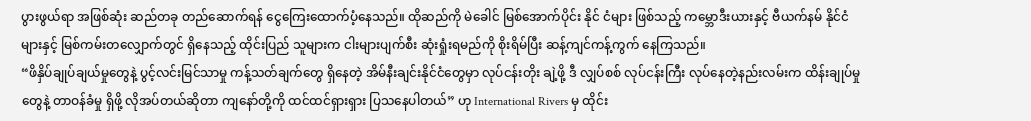ပွားဖွယ်ရာ အဖြစ်ဆုံး ဆည်တခု တည်ဆောက်ရန် ငွေကြေးထောက်ပံ့နေသည်။ ထိုဆည်ကို မဲခေါင် မြစ်အောက်ပိုင်း နိုင် ငံများ ဖြစ်သည့် ကမ္ဘောဒီးယားနှင့် ဗီယက်နမ် နိုင်ငံများနှင့် မြစ်ကမ်းတလျှောက်တွင် ရှိနေသည့် ထိုင်းပြည် သူများက ငါးများပျက်စီး ဆုံးရှုံးရမည်ကို စိုးရိမ်ပြီး ဆန့်ကျင်ကန့်ကွက် နေကြသည်။
“ဖိနှိပ်ချုပ်ချယ်မှုတွေနဲ့ ပွင့်လင်းမြင်သာမှု ကန့်သတ်ချက်တွေ ရှိနေတဲ့ အိမ်နီးချင်းနိုင်ငံတွေမှာ လုပ်ငန်းတိုး ချဲ့ဖို့ ဒီ လျှပ်စစ် လုပ်ငန်းကြီး လုပ်နေတဲ့နည်းလမ်းက ထိန်းချုပ်မှုတွေနဲ့ တာဝန်ခံမှု ရှိဖို့ လိုအပ်တယ်ဆိုတာ ကျနော်တို့ကို ထင်ထင်ရှားရှား ပြသနေပါတယ်” ဟု International Rivers မှ ထိုင်း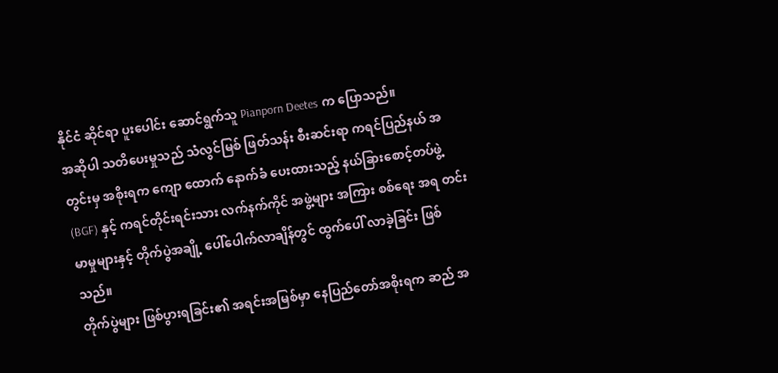နိုင်ငံ ဆိုင်ရာ ပူးပေါင်း ဆောင်ရွက်သူ Pianporn Deetes က ပြောသည်။
အဆိုပါ သတိပေးမှုသည် သံလွင်မြစ် ဖြတ်သန်း စီးဆင်းရာ ကရင်ပြည်နယ် အတွင်းမှ အစိုးရက ကျော ထောက် နောက်ခံ ပေးထားသည့် နယ်ခြားစောင့်တပ်ဖွဲ့ (BGF) နှင့် ကရင်တိုင်းရင်းသား လက်နက်ကိုင် အဖွဲ့များ အကြား စစ်ရေး အရ တင်းမာမှုများနှင့် တိုက်ပွဲအချို့ ပေါ်ပေါက်လာချိန်တွင် ထွက်ပေါ် လာခဲ့ခြင်း ဖြစ်သည်။
တိုက်ပွဲများ ဖြစ်ပွားရခြင်း၏ အရင်းအမြစ်မှာ နေပြည်တော်အစိုးရက ဆည် အ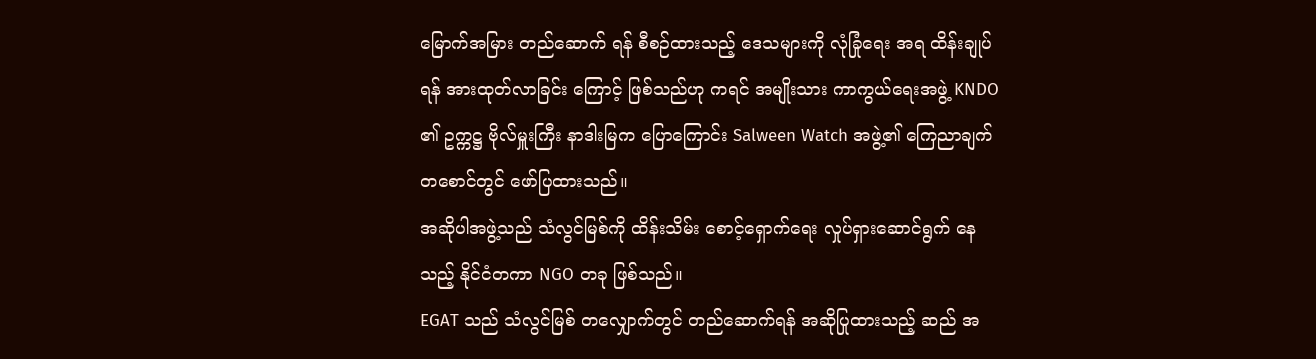မြောက်အမြား တည်ဆောက် ရန် စီစဉ်ထားသည့် ဒေသများကို လုံခြုံရေး အရ ထိန်းချုပ်ရန် အားထုတ်လာခြင်း ကြောင့် ဖြစ်သည်ဟု ကရင် အမျိုးသား ကာကွယ်ရေးအဖွဲ့ KNDO ၏ ဥက္ကဋ္ဌ ဗိုလ်မှူးကြီး နာဒါးမြက ပြောကြောင်း Salween Watch အဖွဲ့၏ ကြေညာချက် တစောင်တွင် ဖော်ပြထားသည်။
အဆိုပါအဖွဲ့သည် သံလွင်မြစ်ကို ထိန်းသိမ်း စောင့်ရှောက်ရေး လှုပ်ရှားဆောင်ရွက် နေသည့် နိုင်ငံတကာ NGO တခု ဖြစ်သည်။
EGAT သည် သံလွင်မြစ် တလျှောက်တွင် တည်ဆောက်ရန် အဆိုပြုထားသည့် ဆည် အ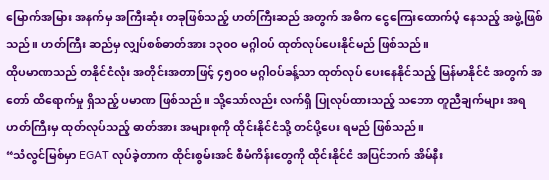မြောက်အမြား အနက်မှ အကြီးဆုံး တခုဖြစ်သည့် ဟတ်ကြီးဆည် အတွက် အဓိက ငွေကြေးထောက်ပံ့ နေသည့် အဖွဲ့ဖြစ် သည်။ ဟတ်ကြီး ဆည်မှ လျှပ်စစ်ဓာတ်အား ၁၃၀ဝ မဂ္ဂါဝပ် ထုတ်လုပ်ပေးနိုင်မည် ဖြစ်သည်။
ထိုပမာဏသည် တနိုင်ငံလုံး အတိုင်းအတာဖြင့် ၄၅၀ဝ မဂ္ဂါဝပ်ခန့်သာ ထုတ်လုပ် ပေးနေနိုင်သည့် မြန်မာနိုင်ငံ အတွက် အတော် ထိရောက်မှု ရှိသည့် ပမာဏ ဖြစ်သည်။ သို့သော်လည်း လက်ရှိ ပြုလုပ်ထားသည့် သဘော တူညီချက်များ အရ ဟတ်ကြီးမှ ထုတ်လုပ်သည့် ဓာတ်အား အများစုကို ထိုင်းနိုင်ငံသို့ တင်ပို့ပေး ရမည် ဖြစ်သည်။
“သံလွင်မြစ်မှာ EGAT လုပ်ခဲ့တာက ထိုင်းစွမ်းအင် စီမံကိန်းတွေကို ထိုင်းနိုင်ငံ အပြင်ဘက် အိမ်နီး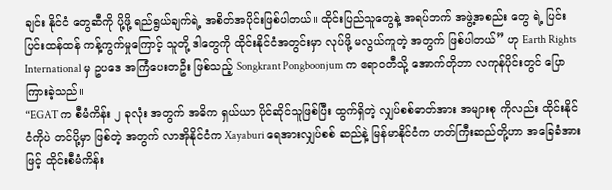ချင်း နိုင်ငံ တွေဆီကို ပို့ဖို့ ရည်ရွယ်ချက်ရဲ့ အစိတ်အပိုင်းဖြစ်ပါတယ်။ ထိုင်းပြည်သူတွေနဲ့ အရပ်ဘက် အဖွဲ့အစည်း တွေ ရဲ့ ပြင်းပြင်းထန်ထန် ကန့်ကွက်မှုကြောင့် သူတို့ ဒါတွေကို ထိုင်းနိုင်ငံအတွင်းမှာ လုပ်ဖို့ မလွယ်ကူတဲ့ အတွက် ဖြစ်ပါတယ်” ဟု Earth Rights International မှ ဥပဒေ အကြံပေးတဦး ဖြစ်သည့် Songkrant Pongboonjum က ဧရာဝတီသို့ အောက်တိုဘာ လကုန်ပိုင်းတွင် ပြောကြားခဲ့သည်။
“EGAT က စီမံကိန်း ၂ ခုလုံး အတွက် အဓိက ရှယ်ယာ ပိုင်ဆိုင်သူဖြစ်ပြီး ထွက်ရှိတဲ့ လျှပ်စစ်ဓာတ်အား အများစု ကိုလည်း ထိုင်းနိုင်ငံကိုပဲ တင်ပို့မှာ ဖြစ်တဲ့ အတွက် လာအိုနိုင်ငံက Xayaburi ရေအားလျှပ်စစ် ဆည်နဲ့ မြန်မာနိုင်ငံက ဟတ်ကြီးဆည်တို့ဟာ အခြေခံအားဖြင့် ထိုင်းစီမံကိန်း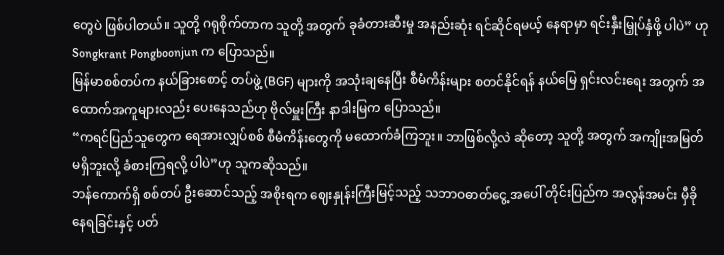တွေပဲ ဖြစ်ပါတယ်။ သူတို့ ဂရုစိုက်တာက သူတို့ အတွက် ခုခံတားဆီးမှု အနည်းဆုံး ရင်ဆိုင်ရမယ့် နေရာမှာ ရင်းနှီးမြှုပ်နှံဖို့ ပါပဲ” ဟု Songkrant Pongboonjun က ပြောသည်။
မြန်မာစစ်တပ်က နယ်ခြားစောင့် တပ်ဖွဲ့ (BGF) များကို အသုံးချနေပြီး စီမံကိန်းများ စတင်နိုင်ရန် နယ်မြေ ရှင်းလင်းရေး အတွက် အထောက်အကူများလည်း ပေးနေသည်ဟု ဗိုလ်မှူးကြီး နာဒါးမြက ပြောသည်။
“ကရင်ပြည်သူတွေက ရေအားလျှပ်စစ် စီမံကိန်းတွေကို မထောက်ခံကြဘူး။ ဘာဖြစ်လို့လဲ ဆိုတော့ သူတို့ အတွက် အကျိုးအမြတ် မရှိဘူးလို့ ခံစားကြရလို့ ပါပဲ”ဟု သူကဆိုသည်။
ဘန်ကောက်ရှိ စစ်တပ် ဦးဆောင်သည့် အစိုးရက ဈေးနှုန်းကြီးမြင့်သည့် သဘာဝဓာတ်ငွေ့ အပေါ် တိုင်းပြည်က အလွန်အမင်း မှီခိုနေရခြင်းနှင့် ပတ်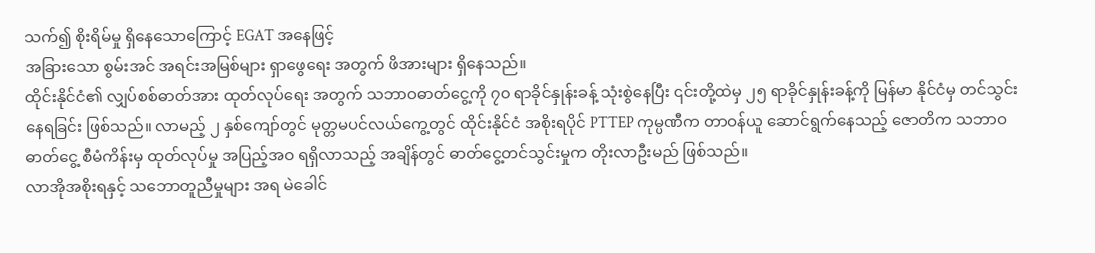သက်၍ စိုးရိမ်မှု ရှိနေသောကြောင့် EGAT အနေဖြင့်
အခြားသော စွမ်းအင် အရင်းအမြစ်များ ရှာဖွေရေး အတွက် ဖိအားများ ရှိနေသည်။
ထိုင်းနိုင်ငံ၏ လျှပ်စစ်ဓာတ်အား ထုတ်လုပ်ရေး အတွက် သဘာဝဓာတ်ငွေ့ကို ၇၀ ရာခိုင်နှုန်းခန့် သုံးစွဲနေပြီး ၎င်းတို့ထဲမှ ၂၅ ရာခိုင်နှုန်းခန့်ကို မြန်မာ နိုင်ငံမှ တင်သွင်းနေရခြင်း ဖြစ်သည်။ လာမည့် ၂ နှစ်ကျော်တွင် မုတ္တမပင်လယ်ကွေ့တွင် ထိုင်းနိုင်ငံ အစိုးရပိုင် PTTEP ကုမ္ပဏီက တာဝန်ယူ ဆောင်ရွက်နေသည့် ဇောတိက သဘာဝဓာတ်ငွေ့ စီမံကိန်းမှ ထုတ်လုပ်မှု အပြည့်အဝ ရရှိလာသည့် အချိန်တွင် ဓာတ်ငွေ့တင်သွင်းမှုက တိုးလာဦးမည် ဖြစ်သည်။
လာအိုအစိုးရနှင့် သဘောတူညီမှုများ အရ မဲခေါင်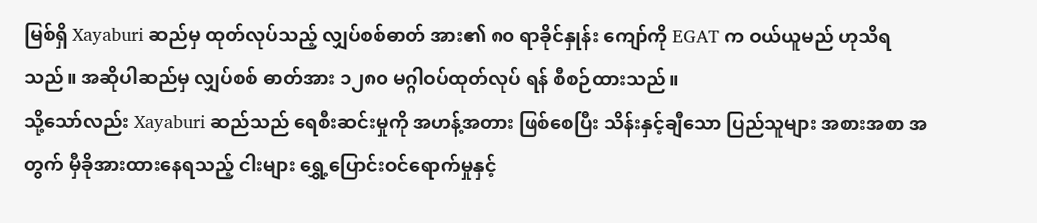မြစ်ရှိ Xayaburi ဆည်မှ ထုတ်လုပ်သည့် လျှပ်စစ်ဓာတ် အား၏ ၈၀ ရာခိုင်နှုန်း ကျော်ကို EGAT က ဝယ်ယူမည် ဟုသိရသည်။ အဆိုပါဆည်မှ လျှပ်စစ် ဓာတ်အား ၁၂၈၀ မဂ္ဂါဝပ်ထုတ်လုပ် ရန် စီစဉ်ထားသည်။
သို့သော်လည်း Xayaburi ဆည်သည် ရေစီးဆင်းမှုကို အဟန့်အတား ဖြစ်စေပြီး သိန်းနှင့်ချီသော ပြည်သူများ အစားအစာ အတွက် မှီခိုအားထားနေရသည့် ငါးများ ရွှေ့ပြောင်းဝင်ရောက်မှုနှင့်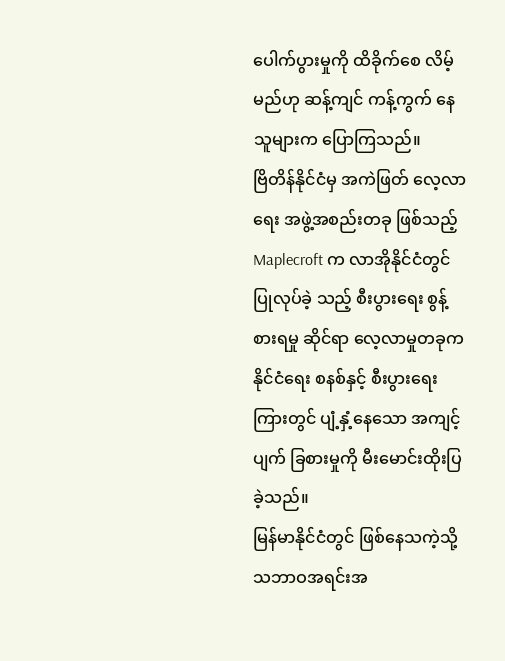ပေါက်ပွားမှုကို ထိခိုက်စေ လိမ့်မည်ဟု ဆန့်ကျင် ကန့်ကွက် နေသူများက ပြောကြသည်။
ဗြိတိန်နိုင်ငံမှ အကဲဖြတ် လေ့လာရေး အဖွဲ့အစည်းတခု ဖြစ်သည့် Maplecroft က လာအိုနိုင်ငံတွင် ပြုလုပ်ခဲ့ သည့် စီးပွားရေး စွန့်စားရမှု ဆိုင်ရာ လေ့လာမှုတခုက နိုင်ငံရေး စနစ်နှင့် စီးပွားရေးကြားတွင် ပျံ့နှံ့နေသော အကျင့်ပျက် ခြစားမှုကို မီးမောင်းထိုးပြခဲ့သည်။
မြန်မာနိုင်ငံတွင် ဖြစ်နေသကဲ့သို့ သဘာဝအရင်းအ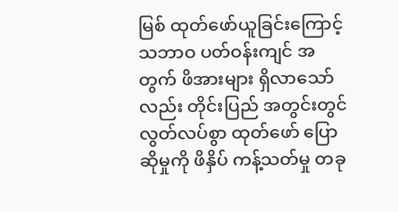မြစ် ထုတ်ဖော်ယူခြင်းကြောင့် သဘာဝ ပတ်ဝန်းကျင် အတွက် ဖိအားများ ရှိလာသော်လည်း တိုင်းပြည် အတွင်းတွင် လွတ်လပ်စွာ ထုတ်ဖော် ပြောဆိုမှုကို ဖိနှိပ် ကန့်သတ်မှု တခု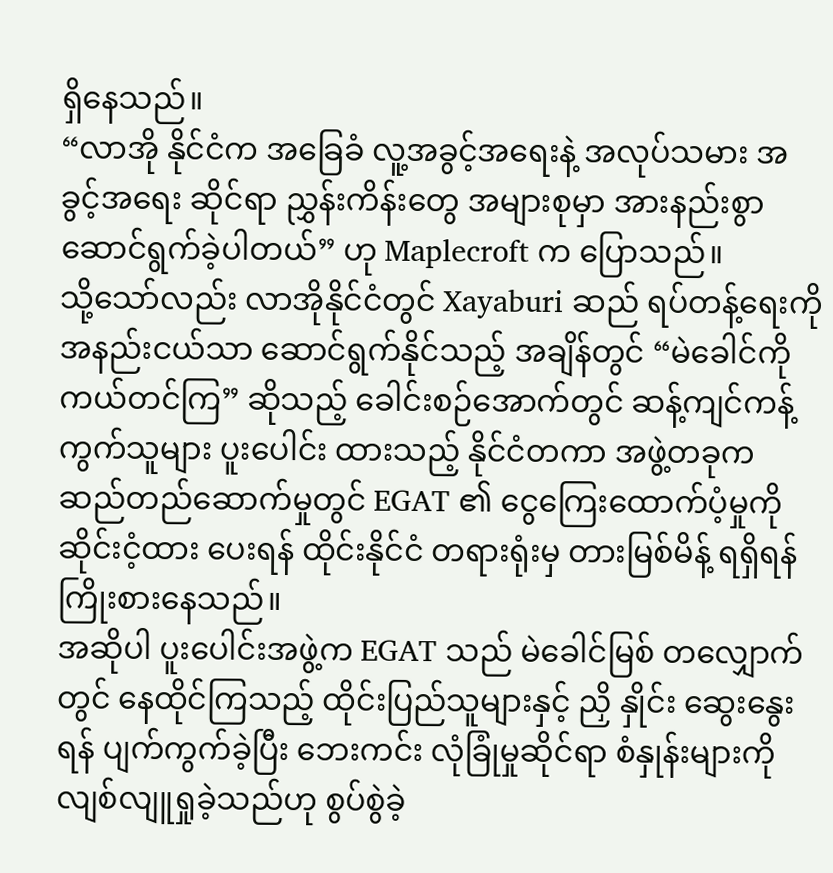ရှိနေသည်။
“လာအို နိုင်ငံက အခြေခံ လူ့အခွင့်အရေးနဲ့ အလုပ်သမား အခွင့်အရေး ဆိုင်ရာ ညွှန်းကိန်းတွေ အများစုမှာ အားနည်းစွာ ဆောင်ရွက်ခဲ့ပါတယ်” ဟု Maplecroft က ပြောသည်။
သို့သော်လည်း လာအိုနိုင်ငံတွင် Xayaburi ဆည် ရပ်တန့်ရေးကို အနည်းငယ်သာ ဆောင်ရွက်နိုင်သည့် အချိန်တွင် “မဲခေါင်ကို ကယ်တင်ကြ” ဆိုသည့် ခေါင်းစဉ်အောက်တွင် ဆန့်ကျင်ကန့်ကွက်သူများ ပူးပေါင်း ထားသည့် နိုင်ငံတကာ အဖွဲ့တခုက ဆည်တည်ဆောက်မှုတွင် EGAT ၏ ငွေကြေးထောက်ပံ့မှုကို ဆိုင်းငံ့ထား ပေးရန် ထိုင်းနိုင်ငံ တရားရုံးမှ တားမြစ်မိန့် ရရှိရန် ကြိုးစားနေသည်။
အဆိုပါ ပူးပေါင်းအဖွဲ့က EGAT သည် မဲခေါင်မြစ် တလျှောက်တွင် နေထိုင်ကြသည့် ထိုင်းပြည်သူများနှင့် ညှိ နှိုင်း ဆွေးနွေးရန် ပျက်ကွက်ခဲ့ပြီး ဘေးကင်း လုံခြုံမှုဆိုင်ရာ စံနှုန်းများကို လျစ်လျူရှုခဲ့သည်ဟု စွပ်စွဲခဲ့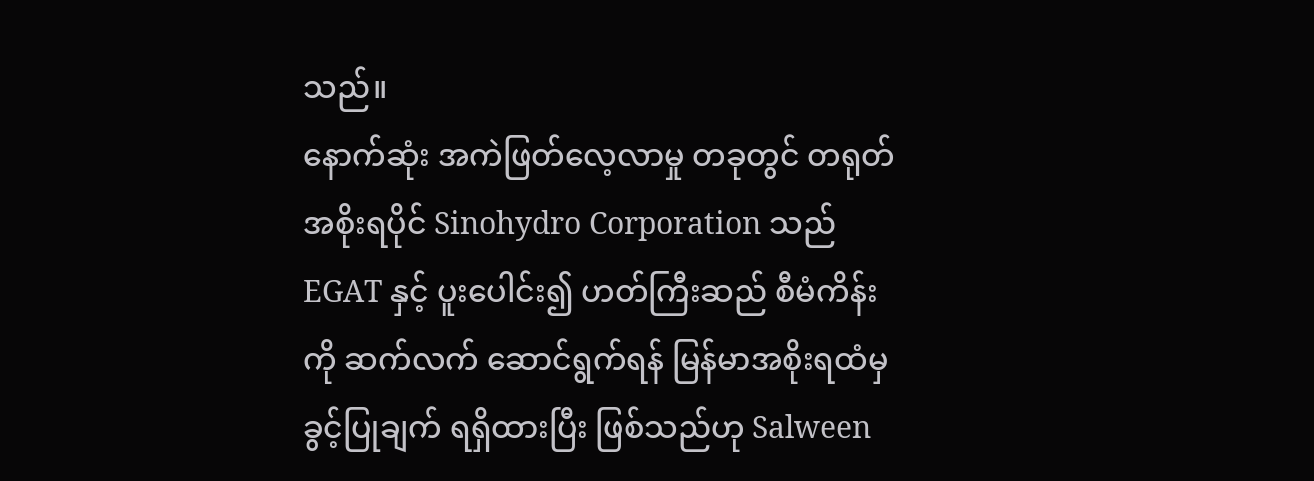သည်။
နောက်ဆုံး အကဲဖြတ်လေ့လာမှု တခုတွင် တရုတ် အစိုးရပိုင် Sinohydro Corporation သည် EGAT နှင့် ပူးပေါင်း၍ ဟတ်ကြီးဆည် စီမံကိန်းကို ဆက်လက် ဆောင်ရွက်ရန် မြန်မာအစိုးရထံမှ ခွင့်ပြုချက် ရရှိထားပြီး ဖြစ်သည်ဟု Salween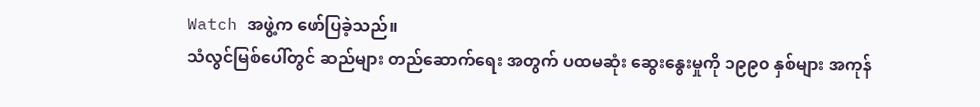Watch အဖွဲ့က ဖော်ပြခဲ့သည်။
သံလွင်မြစ်ပေါ်တွင် ဆည်များ တည်ဆောက်ရေး အတွက် ပထမဆုံး ဆွေးနွေးမှုကို ၁၉၉၀ နှစ်များ အကုန်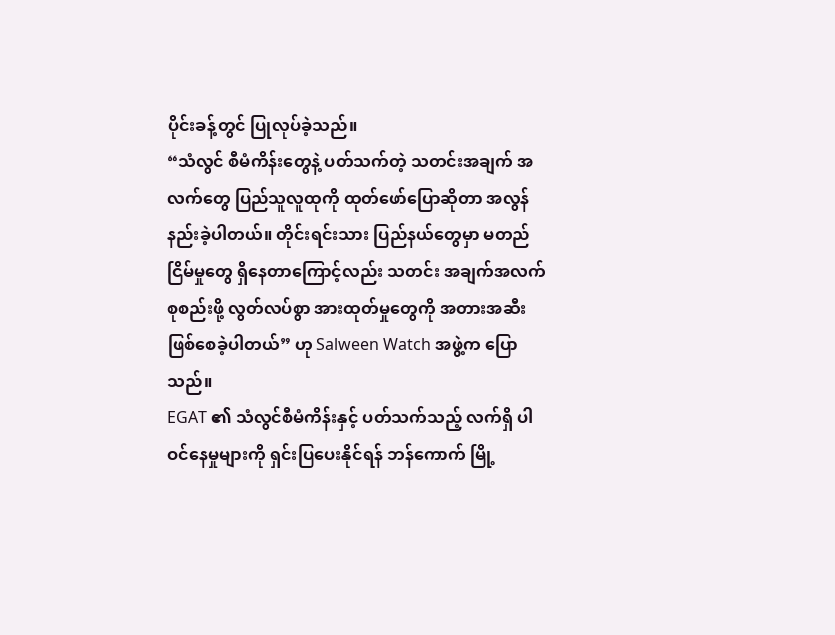ပိုင်းခန့်တွင် ပြုလုပ်ခဲ့သည်။
“သံလွင် စီမံကိန်းတွေနဲ့ ပတ်သက်တဲ့ သတင်းအချက် အလက်တွေ ပြည်သူလူထုကို ထုတ်ဖော်ပြောဆိုတာ အလွန် နည်းခဲ့ပါတယ်။ တိုင်းရင်းသား ပြည်နယ်တွေမှာ မတည်ငြိမ်မှုတွေ ရှိနေတာကြောင့်လည်း သတင်း အချက်အလက် စုစည်းဖို့ လွတ်လပ်စွာ အားထုတ်မှုတွေကို အတားအဆီး ဖြစ်စေခဲ့ပါတယ်” ဟု Salween Watch အဖွဲ့က ပြောသည်။
EGAT ၏ သံလွင်စီမံကိန်းနှင့် ပတ်သက်သည့် လက်ရှိ ပါဝင်နေမှုများကို ရှင်းပြပေးနိုင်ရန် ဘန်ကောက် မြို့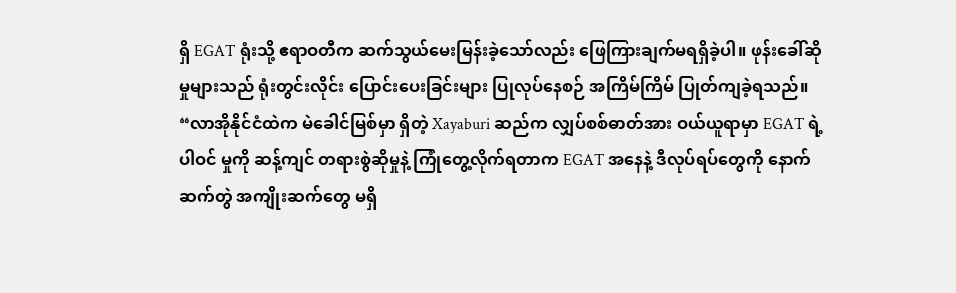ရှိ EGAT ရုံးသို့ ဧရာဝတီက ဆက်သွယ်မေးမြန်းခဲ့သော်လည်း ဖြေကြားချက်မရရှိခဲ့ပါ။ ဖုန်းခေါ်ဆိုမှုများသည် ရုံးတွင်းလိုင်း ပြောင်းပေးခြင်းများ ပြုလုပ်နေစဉ် အကြိမ်ကြိမ် ပြုတ်ကျခဲ့ရသည်။
“လာအိုနိုင်ငံထဲက မဲခေါင်မြစ်မှာ ရှိတဲ့ Xayaburi ဆည်က လျှပ်စစ်ဓာတ်အား ဝယ်ယူရာမှာ EGAT ရဲ့ ပါဝင် မှုကို ဆန့်ကျင် တရားစွဲဆိုမှုနဲ့ ကြုံတွေ့လိုက်ရတာက EGAT အနေနဲ့ ဒီလုပ်ရပ်တွေကို နောက်ဆက်တွဲ အကျိုးဆက်တွေ မရှိ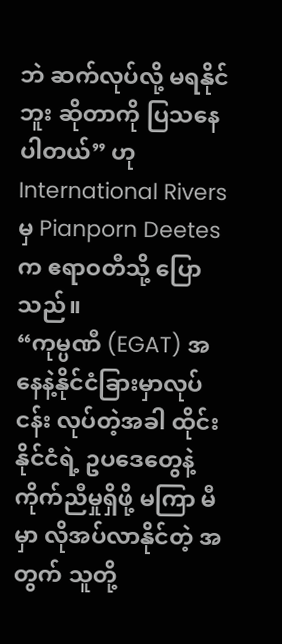ဘဲ ဆက်လုပ်လို့ မရနိုင်ဘူး ဆိုတာကို ပြသနေပါတယ်” ဟု International Rivers မှ Pianporn Deetes က ဧရာဝတီသို့ ပြောသည်။
“ကုမ္ပဏီ (EGAT) အနေနဲ့နိုင်ငံခြားမှာလုပ်ငန်း လုပ်တဲ့အခါ ထိုင်းနိုင်ငံရဲ့ ဥပဒေတွေနဲ့ ကိုက်ညီမှုရှိဖို့ မကြာ မီမှာ လိုအပ်လာနိုင်တဲ့ အတွက် သူတို့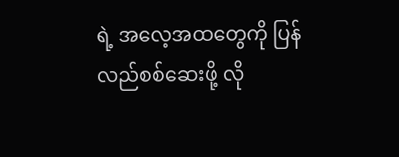ရဲ့ အလေ့အထတွေကို ပြန်လည်စစ်ဆေးဖို့ လို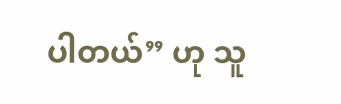ပါတယ်” ဟု သူ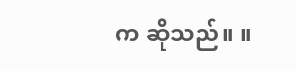က ဆိုသည်။ ။